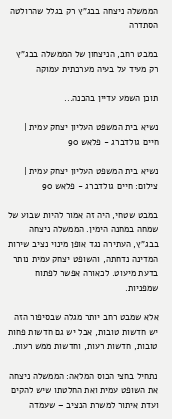הממשלה ניצחה בבג"ץ רק בגלל שהרולטה הסתדרה

במבט רחב, הניצחון של הממשלה בבג"ץ רק מעיד על בעיה מערכתית עמוקה

תוכן השמע עדיין בהכנה...

נשיא בית המשפט העליון יצחק עמית | חיים גולדברג - פלאש 90

נשיא בית המשפט העליון יצחק עמית | צילום: חיים גולדברג - פלאש 90

במבט שטחי, היה זה אמור להיות שבוע של שמחה במחנה הימין. הממשלה ניצחה בבג"ץ, העתירה נגד אופן מינוי נציב שירות המדינה נדחתה, והשופט יצחק עמית נותר בדעת מיעוט. לכאורה אפשר לפתוח שמפניות.

אלא שמבט רחב יותר מגלה שבסיפור הזה יש חדשות טובות, אבל יש גם חדשות פחות טובות, חדשות רעות, וחדשות ממש רעות.

נתחיל בחצי הכוס המלאה: הממשלה ניצחה את השופט עמית ואת החלטתו שיש להקים ועדת איתור למשרת הנציב – שעמדה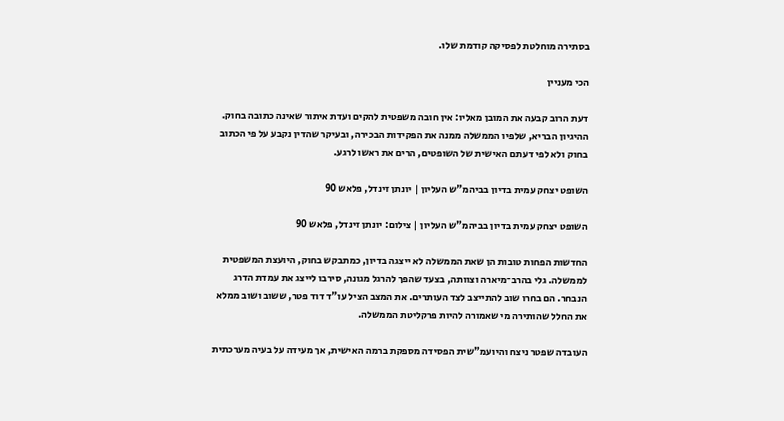בסתירה מוחלטת לפסיקה קודמת שלו.

הכי מעניין

דעת הרוב קבעה את המובן מאליו: אין חובה משפטית להקים ועדת איתור שאינה כתובה בחוק. ההיגיון הבריא, שלפיו הממשלה ממנה את הפקידות הבכירה, ובעיקר שהדין נקבע על פי הכתוב בחוק ולא לפי דעתם האישית של השופטים, הרים את ראשו לרגע.

השופט יצחק עמית בדיון בביהמ"ש העליון | יונתן זינדל, פלאש 90

השופט יצחק עמית בדיון בביהמ"ש העליון | צילום: יונתן זינדל, פלאש 90

החדשות הפחות טובות הן שאת הממשלה לא ייצגה בדיון, כמתבקש בחוק, היועצת המשפטית לממשלה. גלי בהרב־מיארה וצוותה, בצעד שהפך להרגל מגונה, סירבו לייצג את עמדת הדרג הנבחר. הם בחרו שוב להתייצב לצד העותרים. את המצב הציל עו"ד דוד פטר, ששוב ושוב ממלא את החלל שהותירה מי שאמורה להיות פרקליטת הממשלה.

העובדה שפטר ניצח והיועמ"שית הפסידה מספקת ברמה האישית, אך מעידה על בעיה מערכתית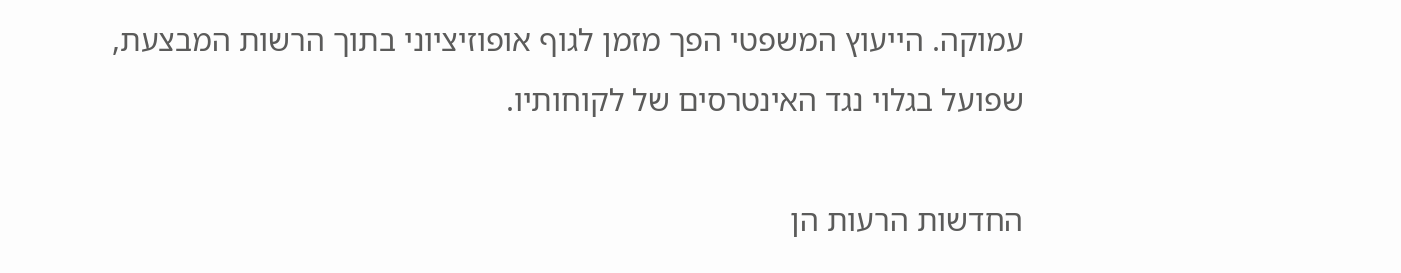עמוקה. הייעוץ המשפטי הפך מזמן לגוף אופוזיציוני בתוך הרשות המבצעת, שפועל בגלוי נגד האינטרסים של לקוחותיו.

החדשות הרעות הן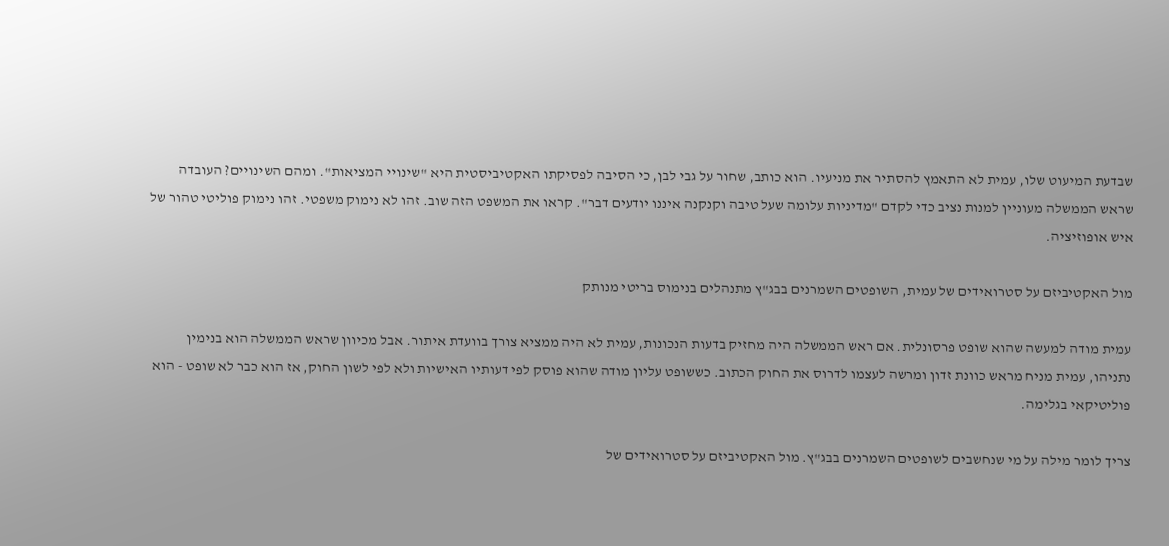שבדעת המיעוט שלו, עמית לא התאמץ להסתיר את מניעיו. הוא כותב, שחור על גבי לבן, כי הסיבה לפסיקתו האקטיביסטית היא "שינויי המציאות". ומהם השינויים? העובדה שראש הממשלה מעוניין למנות נציב כדי לקדם "מדיניות עלומה שעל טיבה וקנקנה איננו יודעים דבר". קראו את המשפט הזה שוב. זהו לא נימוק משפטי. זהו נימוק פוליטי טהור של איש אופוזיציה.

מול האקטיביזם על סטרואידים של עמית, השופטים השמרנים בבג"ץ מתנהלים בנימוס בריטי מנותק

עמית מודה למעשה שהוא שופט פרסונלית. אם ראש הממשלה היה מחזיק בדעות הנכונות, עמית לא היה ממציא צורך בוועדת איתור. אבל מכיוון שראש הממשלה הוא בנימין נתניהו, עמית מניח מראש כוונת זדון ומרשה לעצמו לדרוס את החוק הכתוב. כששופט עליון מודה שהוא פוסק לפי דעותיו האישיות ולא לפי לשון החוק, אז הוא כבר לא שופט - הוא פוליטיקאי בגלימה.

צריך לומר מילה על מי שנחשבים לשופטים השמרנים בבג"ץ. מול האקטיביזם על סטרואידים של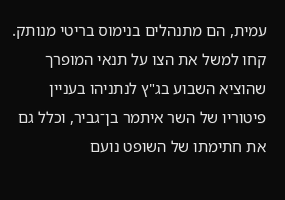עמית, הם מתנהלים בנימוס בריטי מנותק. קחו למשל את הצו על תנאי המופרך שהוציא השבוע בג"ץ לנתניהו בעניין פיטוריו של השר איתמר בן־גביר, וכלל גם את חתימתו של השופט נועם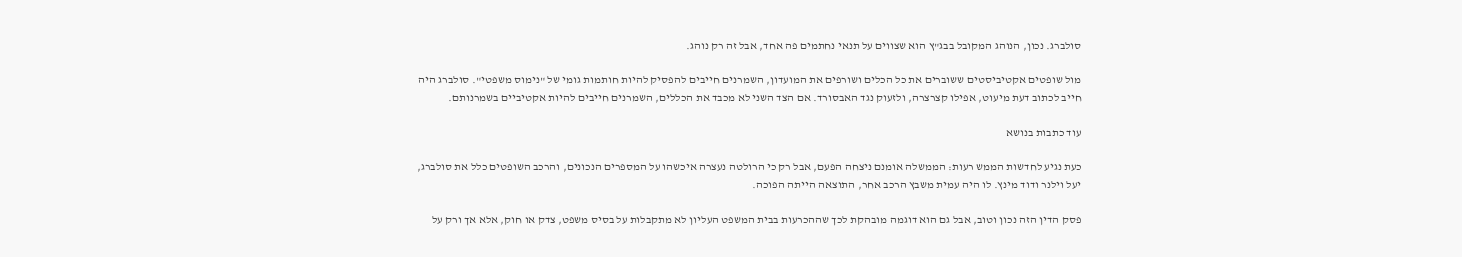סולברג. נכון, הנוהג המקובל בבג"ץ הוא שצווים על תנאי נחתמים פה אחד, אבל זה רק נוהג.

מול שופטים אקטיביסטים ששוברים את כל הכלים ושורפים את המועדון, השמרנים חייבים להפסיק להיות חותמות גומי של "נימוס משפטי". סולברג היה חייב לכתוב דעת מיעוט, אפילו קצרצרה, ולזעוק נגד האבסורד. אם הצד השני לא מכבד את הכללים, השמרנים חייבים להיות אקטיביים בשמרנותם.

עוד כתבות בנושא

כעת נגיע לחדשות הממש רעות: הממשלה אומנם ניצחה הפעם, אבל רק כי הרולטה נעצרה איכשהו על המספרים הנכונים, והרכב השופטים כלל את סולברג, יעל וילנר ודוד מינץ. לו היה עמית משבץ הרכב אחר, התוצאה הייתה הפוכה.

פסק הדין הזה נכון וטוב, אבל גם הוא דוגמה מובהקת לכך שההכרעות בבית המשפט העליון לא מתקבלות על בסיס משפט, צדק או חוק, אלא אך ורק על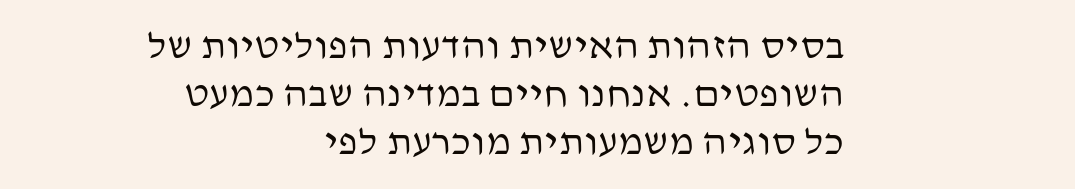בסיס הזהות האישית והדעות הפוליטיות של השופטים. אנחנו חיים במדינה שבה כמעט כל סוגיה משמעותית מוכרעת לפי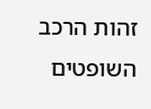זהות הרכב השופטים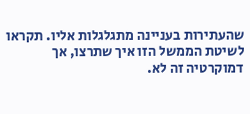שהעתירות בעניינה מתגלגלות אליו. תקראו לשיטת הממשל הזו איך שתרצו, אך דמוקרטיה זה לא.